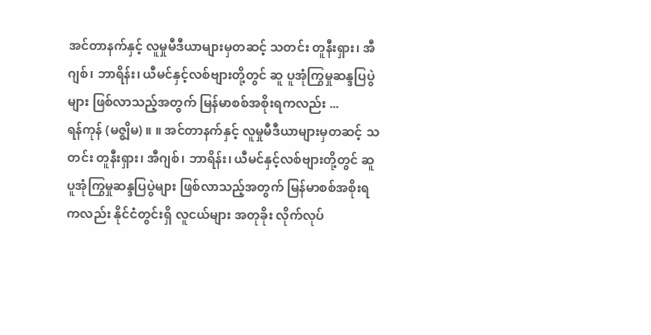အင်တာနက်နှင့် လူမှုမီဒီယာများမှတဆင့် သတင်း တူနီးရှား၊ အီဂျစ်၊ ဘာရိန်း၊ ယီမင်နှင့်လစ်ဗျားတို့တွင် ဆူ ပူအုံကြွမှုဆန္ဒပြပွဲများ ဖြစ်လာသည့်အတွက် မြန်မာစစ်အစိုးရကလည်း ...
ရန်ကုန် (မဇ္စျိမ) ။ ။ အင်တာနက်နှင့် လူမှုမီဒီယာများမှတဆင့် သတင်း တူနီးရှား၊ အီဂျစ်၊ ဘာရိန်း၊ ယီမင်နှင့်လစ်ဗျားတို့တွင် ဆူ ပူအုံကြွမှုဆန္ဒပြပွဲများ ဖြစ်လာသည့်အတွက် မြန်မာစစ်အစိုးရကလည်း နိုင်ငံတွင်းရှိ လူငယ်များ အတုခိုး လိုက်လုပ်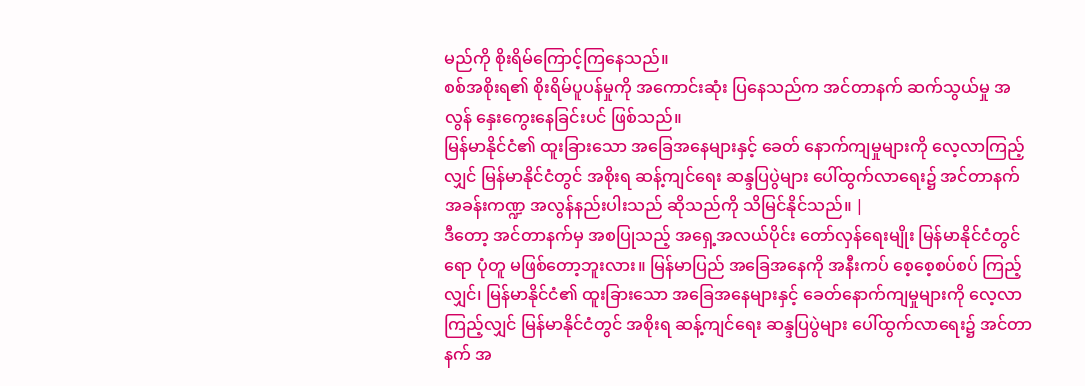မည်ကို စိုးရိမ်ကြောင့်ကြနေသည်။
စစ်အစိုးရ၏ စိုးရိမ်ပူပန်မှုကို အကောင်းဆုံး ပြနေသည်က အင်တာနက် ဆက်သွယ်မှု အလွန် နှေးကွေးနေခြင်းပင် ဖြစ်သည်။
မြန်မာနိုင်ငံ၏ ထူးခြားသော အခြေအနေများနှင့် ခေတ် နောက်ကျမှုများကို လေ့လာကြည့်လျှင် မြန်မာနိုင်ငံတွင် အစိုးရ ဆန့်ကျင်ရေး ဆန္ဒပြပွဲများ ပေါ်ထွက်လာရေး၌ အင်တာနက် အခန်းကဏ္ဍ အလွန်နည်းပါးသည် ဆိုသည်ကို သိမြင်နိုင်သည်။ |
ဒီတော့ အင်တာနက်မှ အစပြုသည့် အရှေ့အလယ်ပိုင်း တော်လှန်ရေးမျိုး မြန်မာနိုင်ငံတွင်ရော ပုံတူ မဖြစ်တော့ဘူးလား။ မြန်မာပြည် အခြေအနေကို အနီးကပ် စေ့စေ့စပ်စပ် ကြည့်လျှင်၊ မြန်မာနိုင်ငံ၏ ထူးခြားသော အခြေအနေများနှင့် ခေတ်နောက်ကျမှုများကို လေ့လာကြည့်လျှင် မြန်မာနိုင်ငံတွင် အစိုးရ ဆန့်ကျင်ရေး ဆန္ဒပြပွဲများ ပေါ်ထွက်လာရေး၌ အင်တာနက် အ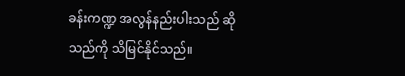ခန်းကဏ္ဍ အလွန်နည်းပါးသည် ဆိုသည်ကို သိမြင်နိုင်သည်။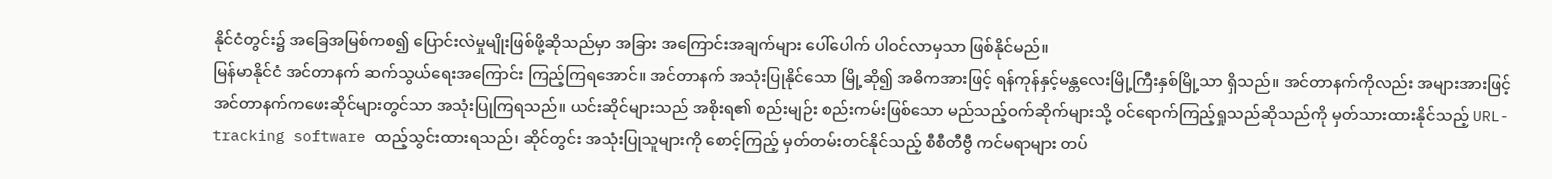နိုင်ငံတွင်း၌ အခြေအမြစ်ကစ၍ ပြောင်းလဲမှုမျိုးဖြစ်ဖို့ဆိုသည်မှာ အခြား အကြောင်းအချက်များ ပေါ်ပေါက် ပါဝင်လာမှသာ ဖြစ်နိုင်မည်။
မြန်မာနိုင်ငံ အင်တာနက် ဆက်သွယ်ရေးအကြောင်း ကြည့်ကြရအောင်။ အင်တာနက် အသုံးပြုနိုင်သော မြို့ဆို၍ အဓိကအားဖြင့် ရန်ကုန်နှင့်မန္တလေးမြို့ကြီးနှစ်မြို့သာ ရှိသည်။ အင်တာနက်ကိုလည်း အများအားဖြင့် အင်တာနက်ကဖေးဆိုင်များတွင်သာ အသုံးပြုကြရသည်။ ယင်းဆိုင်များသည် အစိုးရ၏ စည်းမျဉ်း စည်းကမ်းဖြစ်သော မည်သည့်ဝက်ဆိုက်များသို့ ဝင်ရောက်ကြည့်ရှုသည်ဆိုသည်ကို မှတ်သားထားနိုင်သည့် URL-tracking software ထည့်သွင်းထားရသည်၊ ဆိုင်တွင်း အသုံးပြုသူများကို စောင့်ကြည့် မှတ်တမ်းတင်နိုင်သည့် စီစီတီဗွီ ကင်မရာများ တပ်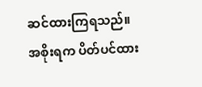ဆင်ထားကြရသည်။
အစိုးရက ပိတ်ပင်ထား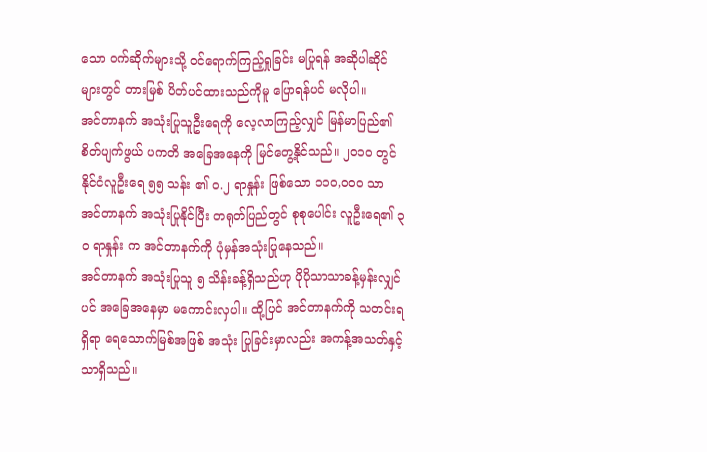သော ဝက်ဆိုက်များသို့ ဝင်ရောက်ကြည့်ရှုခြင်း မပြုရန် အဆိုပါဆိုင်များတွင် တားမြစ် ပိတ်ပင်ထားသည်ကိုမူ ပြောရန်ပင် မလိုပါ။
အင်တာနက် အသုံးပြုသူဦးရေကို လေ့လာကြည့်လျှင် မြန်မာပြည်၏ စိတ်ပျက်ဖွယ် ပကတိ အခြေအနေကို မြင်တွေ့နိုင်သည်။ ၂ဝ၁ဝ တွင် နိုင်ငံလူဦးရေ ၅၅ သန်း ၏ ဝ.၂ ရာနှုန်း ဖြစ်သော ၁၁ဝ,ဝဝဝ သာ အင်တာနက် အသုံးပြုနိုင်ပြီး တရုတ်ပြည်တွင် စုစုပေါင်း လူဦးရေ၏ ၃ဝ ရာနှုန်း က အင်တာနက်ကို ပုံမှန်အသုံးပြုနေသည်။
အင်တာနက် အသုံးပြုသူ ၅ သိန်းခန့်ရှိသည်ဟု ပိုပိုသာသာခန့်မှန်းလျှင်ပင် အခြေအနေမှာ မကောင်းလှပါ။ ထို့ပြင် အင်တာနက်ကို သတင်းရရှိရာ ရေသောက်မြစ်အဖြစ် အသုံး ပြုခြင်းမှာလည်း အကန့်အသတ်နှင့်သာရှိသည်။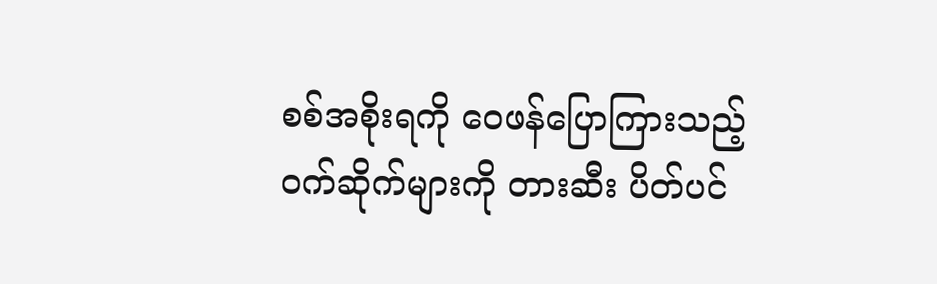စစ်အစိုးရကို ဝေဖန်ပြောကြားသည့် ဝက်ဆိုက်များကို တားဆီး ပိတ်ပင်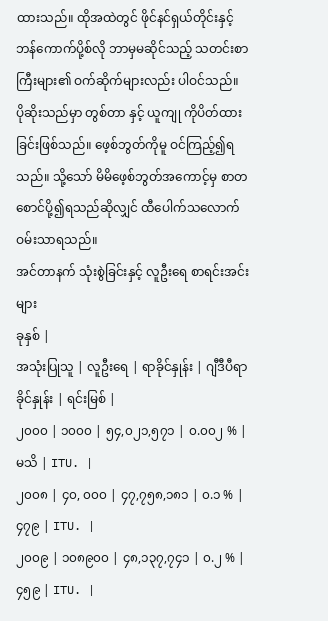ထားသည်။ ထိုအထဲတွင် ဖိုင်နင်ရှယ်တိုင်းနှင့် ဘန်ကောက်ပို့စ်လို ဘာမှမဆိုင်သည့် သတင်းစာကြီးများ၏ ဝက်ဆိုက်များလည်း ပါဝင်သည်။
ပိုဆိုးသည်မှာ တွစ်တာ နှင့် ယူကျု ကိုပိတ်ထားခြင်းဖြစ်သည်။ ဖေ့စ်ဘွတ်ကိုမူ ဝင်ကြည့်၍ရသည်။ သို့သော် မိမိဖေ့စ်ဘွတ်အကောင့်မှ စာတစောင်ပို့၍ရသည်ဆိုလျှင် ထီပေါက်သလောက် ဝမ်းသာရသည်။
အင်တာနက် သုံးစွဲခြင်းနှင့် လူဦးရေ စာရင်းအင်းများ
ခုနှစ် |
အသုံးပြုသူ | လူဦးရေ | ရာခိုင်နှုန်း | ဂျီဒီပီရာခိုင်နှုန်း | ရင်းမြစ် |
၂၀၀၀ | ၁၀၀၀ | ၅၄,၀၂၁,၅၇၁ | ၀.၀၀၂ % | မသိ | ITU. |
၂၀၀၈ | ၄၀, ၀၀၀ | ၄၇,၇၅၈,၁၈၁ | ၀.၁ % | ၄၇၉ | ITU. |
၂၀၀၉ | ၁၀၈၉၀၀ | ၄၈,၁၃၇,၇၄၁ | ၀.၂ % | ၄၅၉ | ITU. |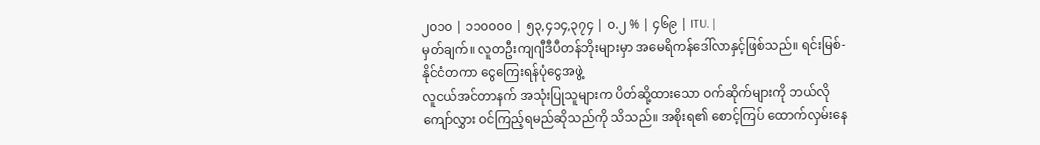၂၀၁၀ | ၁၁၀၀၀၀ | ၅၃,၄၁၄,၃၇၄ | ၀.၂ % | ၄၆၉ | ITU. |
မှတ်ချက်။ လူတဦးကျဂျီဒီပီတန်ဘိုးများမှာ အမေရိကန်ဒေါ်လာနှင့်ဖြစ်သည်။ ရင်းမြစ်-နိုင်ငံတကာ ငွေကြေးရန်ပုံငွေအဖွဲ့
လူငယ်အင်တာနက် အသုံးပြုသူများက ပိတ်ဆို့ထားသော ဝက်ဆိုက်များကို ဘယ်လို ကျော်လွှား ဝင်ကြည့်ရမည်ဆိုသည်ကို သိသည်။ အစိုးရ၏ စောင့်ကြပ် ထောက်လှမ်းနေ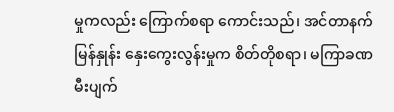မှုကလည်း ကြောက်စရာ ကောင်းသည်၊ အင်တာနက် မြန်နှုန်း နှေးကွေးလွန်းမှုက စိတ်တိုစရာ၊ မကြာခဏ မီးပျက်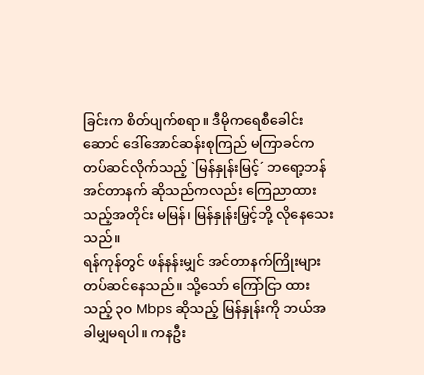ခြင်းက စိတ်ပျက်စရာ။ ဒီမိုကရေစီခေါင်းဆောင် ဒေါ်အောင်ဆန်းစုကြည် မကြာခင်က တပ်ဆင်လိုက်သည့် `မြန်နှုန်းမြင့်´ ဘရော့ဘန်အင်တာနက် ဆိုသည်ကလည်း ကြေညာထားသည့်အတိုင်း မမြန်၊ မြန်နှုန်းမြှင့်ဘို့ လိုနေသေးသည်။
ရန်ကုန်တွင် ဖန်နန်းမျှင် အင်တာနက်ကြိုးများ တပ်ဆင်နေသည်။ သို့သော် ကြော်ငြာ ထားသည့် ၃ဝ Mbps ဆိုသည့် မြန်နှုန်းကို ဘယ်အခါမျှမရပါ။ ကနဦး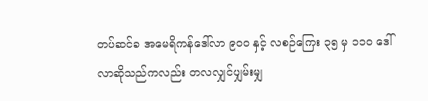တပ်ဆင်ခ အမေရိကန်ဒေါ်လာ ၉ဝဝ နှင့် လစဉ်ကြေး ၃၅ မှ ၁၁ဝ ဒေါ်လာဆိုသည်ကလည်း တလလျှင်ပျှမ်းမျှ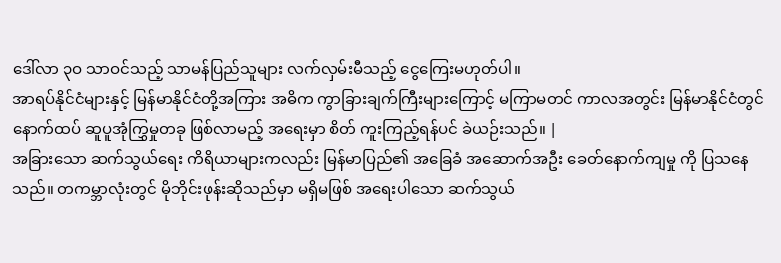ဒေါ်လာ ၃ဝ သာဝင်သည့် သာမန်ပြည်သူများ လက်လှမ်းမီသည့် ငွေကြေးမဟုတ်ပါ။
အာရပ်နိုင်ငံများနှင့် မြန်မာနိုင်ငံတို့အကြား အဓိက ကွာခြားချက်ကြီးများကြောင့် မကြာမတင် ကာလအတွင်း မြန်မာနိုင်ငံတွင် နောက်ထပ် ဆူပူအုံကြွှမှုတခု ဖြစ်လာမည့် အရေးမှာ စိတ် ကူးကြည့်ရန်ပင် ခဲယဉ်းသည်။ |
အခြားသော ဆက်သွယ်ရေး ကိရိယာများကလည်း မြန်မာပြည်၏ အခြေခံ အဆောက်အဦး ခေတ်နောက်ကျမှု ကို ပြသနေသည်။ တကမ္ဘာလုံးတွင် မိုဘိုင်းဖုန်းဆိုသည်မှာ မရှိမဖြစ် အရေးပါသော ဆက်သွယ်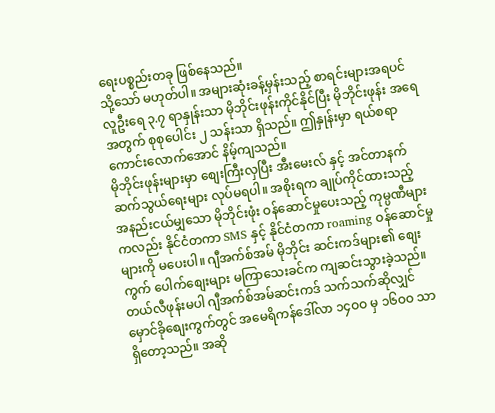ရေးပစ္စည်းတခု ဖြစ်နေသည်။
သို့သော် မဟုတ်ပါ။ အများဆုံးခန့်မှန်းသည့် စာရင်းများအရပင် လူဦးရေ ၃.၇ ရာနှုန်းသာ မိုဘိုင်းဖုန်းကိုင်နိုင်ပြီး မိုဘိုင်းဖုန်း အရေအတွက် စုစုပေါင်း ၂ သန်းသာ ရှိသည်။ ဤနှုန်းမှာ ရယ်စရာကောင်းလောက်အောင် နိမ့်ကျသည်။
မိုဘိုင်းဖုန်းများမှာ စျေးကြီးလှပြီး အီးမေးလ် နှင့် အင်တာနက်ဆက်သွယ်ရေးများ လုပ်မရပါ။ အစိုးရက ချုပ်ကိုင်ထားသည့် အနည်းငယ်မျှသော မိုဘိုင်းဖုံး ဝန်ဆောင်မှုပေးသည့် ကုမ္ပဏီများကလည်း နိုင်ငံတကာ SMS နှင့် နိုင်ငံတကာ roaming ဝန်ဆောင်မှုများကို မပေးပါ။ ဂျီအက်စ်အမ် မိုဘိုင်း ဆင်းကဒ်များ၏ စျေးကွက် ပေါက်စျေးများ မကြာသေးခင်က ကျဆင်းသွားခဲ့သည်။
တယ်လီဖုန်းမပါ ဂျီအက်စ်အမ်ဆင်းကဒ် သက်သက်ဆိုလျှင် မှောင်ခိုစျေးကွက်တွင် အမေရိကန်ဒေါ်လာ ၁၄ဝဝ မှ ၁၆ဝဝ သာ ရှိတော့သည်။ အဆို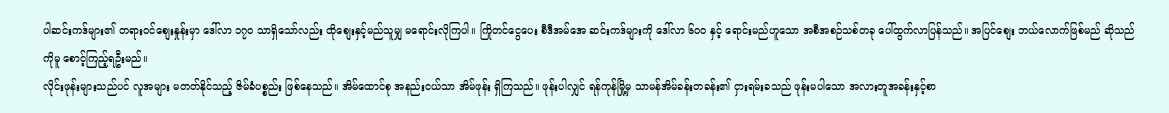ပါဆင်းကဒ်များ၏ တရားဝင်စျေးနှုန်းမှာ ဒေါ်လာ ၁၇ဝ သာရှိသော်လည်း ထိုစျေးနှင့်မည်သူမျှ မရောင်းလိုကြပါ။ ကြိုတင်ငွေပေး စီဒီအမ်အေ ဆင်းကဒ်များကို ဒေါ်လာ ၆ဝဝ နှင့် ရောင်းမည်ဟူသော အစီအစဉ်သစ်တခု ပေါ်ထွက်လာပြန်သည်။ အပြင်စျေး ဘယ်လောက်ဖြစ်မည် ဆိုသည်ကိုမူ စောင့်ကြည့်ရဦးမည်။
လိုင်းဖုန်းများသည်ပင် လူအများ မတတ်နိုင်သည့် ဇိမ်ခံပစ္စည်း ဖြစ်နေသည်။ အိမ်ထောင်စု အနည်းငယ်သာ အိမ်ဖုန်း ရှိကြသည်။ ဖုန်းပါလျှင် ရန်ကုန်မြို့မှ သာမန်အိမ်ခန်းတခန်း၏ ငှားရမ်းခသည် ဖုန်းမပါသော အလားတူအခန်းနှင့်စာ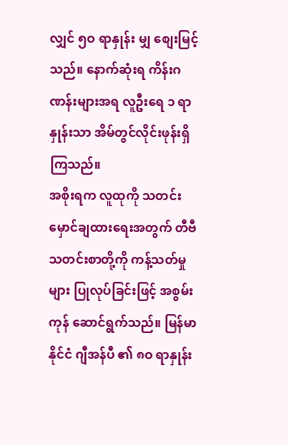လျှင် ၅ဝ ရာနှုန်း မျှ စျေးမြင့်သည်။ နောက်ဆုံးရ ကိန်းဂဏန်းများအရ လူဦးရေ ၁ ရာနှုန်းသာ အိမ်တွင်လိုင်းဖုန်းရှိကြသည်။
အစိုးရက လူထုကို သတင်းမှောင်ချထားရေးအတွက် တီဗီ သတင်းစာတို့ကို ကန့်သတ်မှုများ ပြုလုပ်ခြင်းဖြင့် အစွမ်းကုန် ဆောင်ရွက်သည်။ မြန်မာနိုင်ငံ ဂျီအန်ပီ ၏ ၈ဝ ရာနှုန်း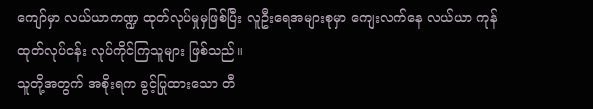ကျော်မှာ လယ်ယာကဏ္ဍ ထုတ်လုပ်မှုမှဖြစ်ပြီး လူဦးရေအများစုမှာ ကျေးလက်နေ လယ်ယာ ကုန်ထုတ်လုပ်ငန်း လုပ်ကိုင်ကြသူများ ဖြစ်သည်။
သူတို့အတွက် အစိုးရက ခွင့်ပြုထားသော တီ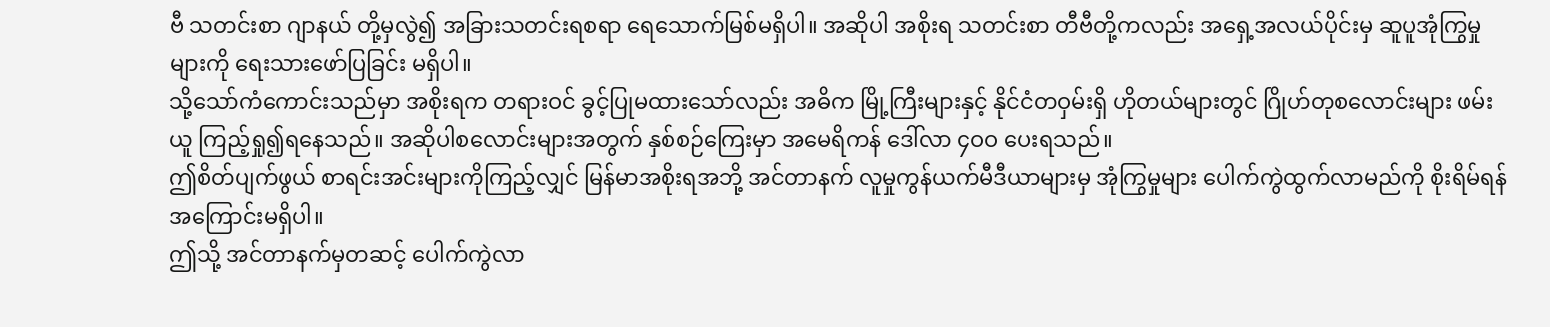ဗီ သတင်းစာ ဂျာနယ် တို့မှလွဲ၍ အခြားသတင်းရစရာ ရေသောက်မြစ်မရှိပါ။ အဆိုပါ အစိုးရ သတင်းစာ တီဗီတို့ကလည်း အရှေ့အလယ်ပိုင်းမှ ဆူပူအုံကြွမှုများကို ရေးသားဖော်ပြခြင်း မရှိပါ။
သို့သော်ကံကောင်းသည်မှာ အစိုးရက တရားဝင် ခွင့်ပြုမထားသော်လည်း အဓိက မြို့ကြီးများနှင့် နိုင်ငံတဝှမ်းရှိ ဟိုတယ်များတွင် ဂြိုဟ်တုစလောင်းများ ဖမ်းယူ ကြည့်ရှု၍ရနေသည်။ အဆိုပါစလောင်းများအတွက် နှစ်စဉ်ကြေးမှာ အမေရိကန် ဒေါ်လာ ၄ဝဝ ပေးရသည်။
ဤစိတ်ပျက်ဖွယ် စာရင်းအင်းများကိုကြည့်လျှင် မြန်မာအစိုးရအဘို့ အင်တာနက် လူမှုကွန်ယက်မီဒီယာများမှ အုံကြွမှုများ ပေါက်ကွဲထွက်လာမည်ကို စိုးရိမ်ရန် အကြောင်းမရှိပါ။
ဤသို့ အင်တာနက်မှတဆင့် ပေါက်ကွဲလာ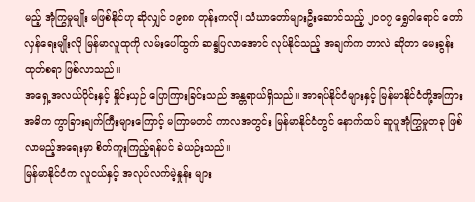မည့် အုံကြွမှုမျိုး မဖြစ်နိုင်ဟု ဆိုလျှင် ၁၉၈၈ တုန်းကလို၊ သံဃာတော်များဦးဆောင်သည့် ၂ဝဝ၇ ရွှေဝါရောင် တော်လှန်ရေးမျိုးလို မြန်မာလူထုကို လမ်းပေါ်ထွက် ဆန္ဒပြလာအောင် လုပ်နိုင်သည့် အချက်က ဘာလဲ ဆိုတာ မေးခွန်းထုတ်စရာ ဖြစ်လာသည်။
အရှေ့အလယ်ပိုင်းနှင့် နှိုင်းယှဉ် ပြောကြားခြင်းသည် အန္တရာယ်ရှိသည်။ အာရပ်နိုင်ငံများနှင့် မြန်မာနိုင်ငံတို့အကြား အဓိက ကွာခြားချက်ကြီးများကြောင့် မကြာမတင် ကာလအတွင်း မြန်မာနိုင်ငံတွင် နောက်ထပ် ဆူပူအုံကြွှမှုတခု ဖြစ်လာမည့်အရေးမှာ စိတ်ကူးကြည့်ရန်ပင် ခဲယဉ်းသည်။
မြန်မာနိုင်ငံက လူငယ်နှင့် အလုပ်လက်မဲ့နှုန်း များ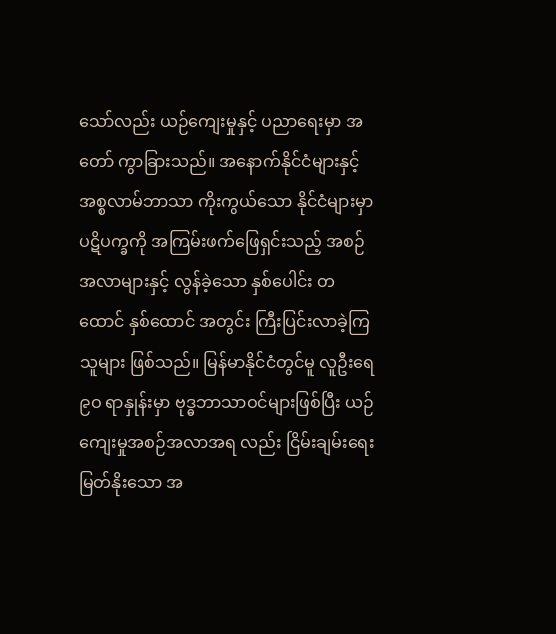သော်လည်း ယဉ်ကျေးမှုနှင့် ပညာရေးမှာ အတော် ကွာခြားသည်။ အနောက်နိုင်ငံများနှင့် အစ္စလာမ်ဘာသာ ကိုးကွယ်သော နိုင်ငံများမှာ ပဋိပက္ခကို အကြမ်းဖက်ဖြေရှင်းသည့် အစဉ်အလာများနှင့် လွန်ခဲ့သော နှစ်ပေါင်း တထောင် နှစ်ထောင် အတွင်း ကြီးပြင်းလာခဲ့ကြသူများ ဖြစ်သည်။ မြန်မာနိုင်ငံတွင်မူ လူဦးရေ ၉ဝ ရာနှုန်းမှာ ဗုဒ္ဓဘာသာဝင်များဖြစ်ပြီး ယဉ်ကျေးမှုအစဉ်အလာအရ လည်း ငြိမ်းချမ်းရေး မြတ်နိုးသော အ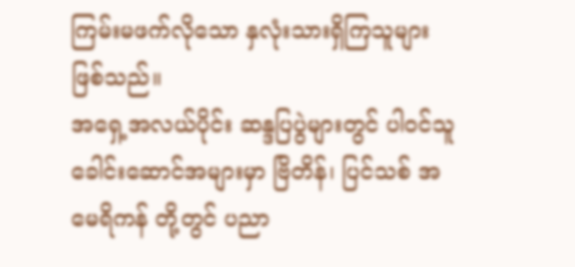ကြမ်းမဖက်လိုသော နှလုံးသားရှိကြသူများ ဖြစ်သည်။
အရှေ့အလယ်ပိုင်း ဆန္ဒပြပွဲများတွင် ပါဝင်သူ ခေါင်းဆောင်အများမှာ ဗြိတိန်၊ ပြင်သစ် အမေရိကန် တို့တွင် ပညာ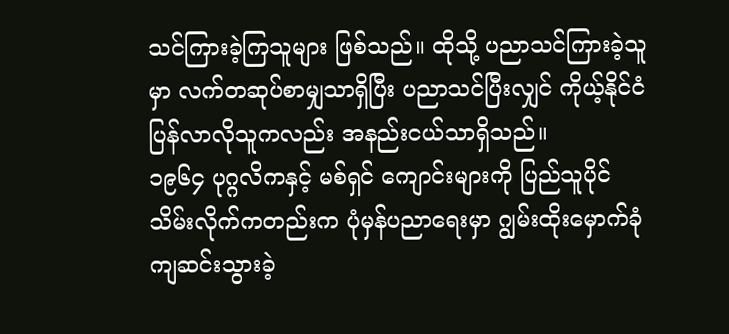သင်ကြားခဲ့ကြသူများ ဖြစ်သည်။ ထိုသို့ ပညာသင်ကြားခဲ့သူမှာ လက်တဆုပ်စာမျှသာရှိပြီး ပညာသင်ပြီးလျှင် ကိုယ့်နိုင်ငံ ပြန်လာလိုသူကလည်း အနည်းငယ်သာရှိသည်။
၁၉၆၄ ပုဂ္ဂလိကနှင့် မစ်ရှင် ကျောင်းများကို ပြည်သူပိုင် သိမ်းလိုက်ကတည်းက ပုံမှန်ပညာရေးမှာ ဂျွမ်းထိုးမှောက်ခုံ ကျဆင်းသွားခဲ့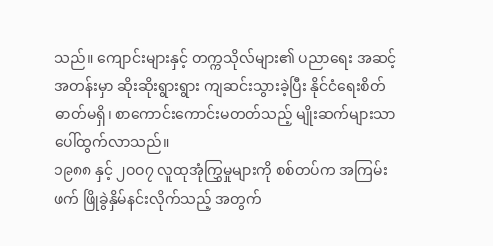သည်။ ကျောင်းများနှင့် တက္ကသိုလ်များ၏ ပညာရေး အဆင့်အတန်းမှာ ဆိုးဆိုးရွားရွား ကျဆင်းသွားခဲ့ပြီး နိုင်ငံရေးစိတ်ဓာတ်မရှိ၊ စာကောင်းကောင်းမတတ်သည့် မျိုးဆက်များသာ ပေါ်ထွက်လာသည်။
၁၉၈၈ နှင့် ၂ဝဝ၇ လူထုအုံကြွှမှုများကို စစ်တပ်က အကြမ်းဖက် ဖြိုခွဲနှိမ်နင်းလိုက်သည့် အတွက်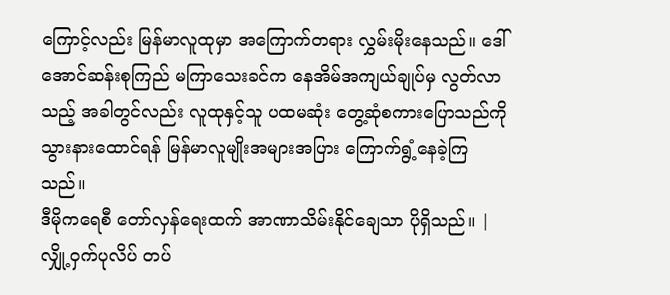ကြောင့်လည်း မြန်မာလူထုမှာ အကြောက်တရား လွှမ်းမိုးနေသည်။ ဒေါ်အောင်ဆန်းစုကြည် မကြာသေးခင်က နေအိမ်အကျယ်ချုပ်မှ လွတ်လာသည့် အခါတွင်လည်း လူထုနှင့်သူ ပထမဆုံး တွေ့ဆုံစကားပြောသည်ကို သွားနားထောင်ရန် မြန်မာလူမျိုးအများအပြား ကြောက်ရွံ့နေခဲ့ကြသည်။
ဒီမိုကရေစီ တော်လှန်ရေးထက် အာဏာသိမ်းနိုင်ချေသာ ပိုရှိသည်။ |
လျှို့ဝှက်ပုလိပ် တပ်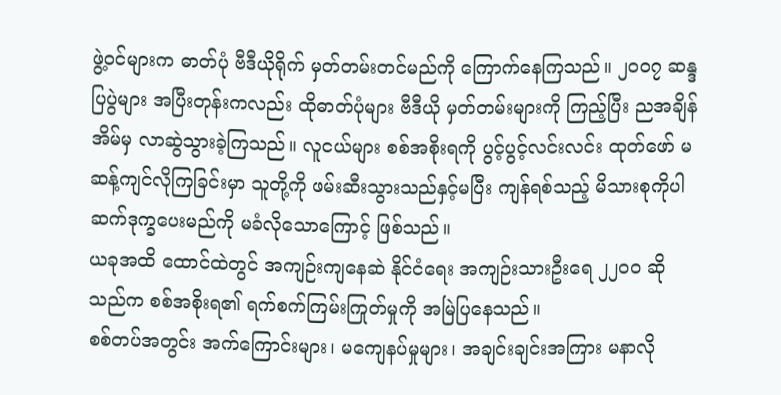ဖွဲ့ဝင်များက ဓာတ်ပုံ ဗီဒီယိုရိုက် မှတ်တမ်းတင်မည်ကို ကြောက်နေကြသည်။ ၂ဝဝ၇ ဆန္ဒပြပွဲများ အပြီးတုန်းကလည်း ထိုဓာတ်ပုံများ ဗီဒီယို မှတ်တမ်းများကို ကြည့်ပြီး ညအချိန် အိမ်မှ လာဆွဲသွားခဲ့ကြသည်။ လူငယ်များ စစ်အစိုးရကို ပွင့်ပွင့်လင်းလင်း ထုတ်ဖော် မဆန့်ကျင်လိုကြခြင်းမှာ သူတို့ကို ဖမ်းဆီးသွားသည်နှင့်မပြီး ကျန်ရစ်သည့် မိသားစုကိုပါ ဆက်ဒုက္ခပေးမည်ကို မခံလိုသောကြောင့် ဖြစ်သည်။
ယခုအထိ ထောင်ထဲတွင် အကျဉ်းကျနေဆဲ နိုင်ငံရေး အကျဉ်းသားဦးရေ ၂၂ဝဝ ဆိုသည်က စစ်အစိုးရ၏ ရက်စက်ကြမ်းကြုတ်မှုကို အမြဲပြနေသည်။
စစ်တပ်အတွင်း အက်ကြောင်းများ၊ မကျေနပ်မှုများ၊ အချင်းချင်းအကြား မနာလို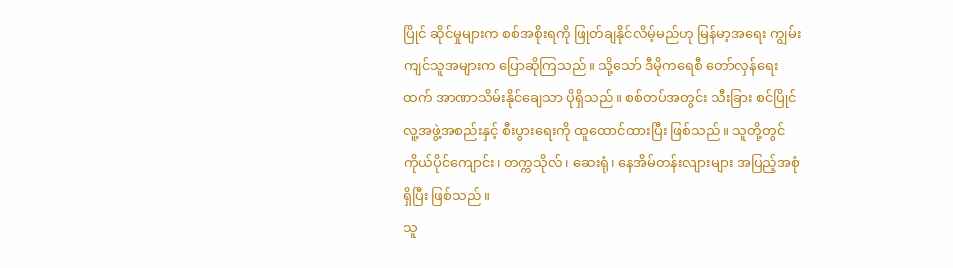ပြိုင် ဆိုင်မှုများက စစ်အစိုးရကို ဖြုတ်ချနိုင်လိမ့်မည်ဟု မြန်မာ့အရေး ကျွမ်းကျင်သူအများက ပြောဆိုကြသည်။ သို့သော် ဒီမိုကရေစီ တော်လှန်ရေးထက် အာဏာသိမ်းနိုင်ချေသာ ပိုရှိသည်။ စစ်တပ်အတွင်း သီးခြား စင်ပြိုင် လူ့အဖွဲ့အစည်းနှင့် စီးပွားရေးကို ထူထောင်ထားပြီး ဖြစ်သည်။ သူတို့တွင် ကိုယ်ပိုင်ကျောင်း၊ တက္ကသိုလ်၊ ဆေးရုံ၊ နေအိမ်တန်းလျားများ အပြည့်အစုံရှိပြီး ဖြစ်သည်။
သူ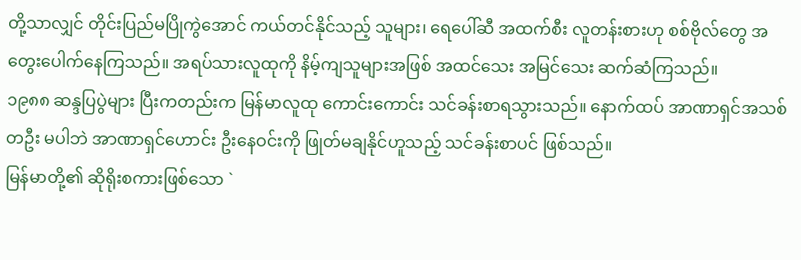တို့သာလျှင် တိုင်းပြည်မပြိုကွဲအောင် ကယ်တင်နိုင်သည့် သူများ၊ ရေပေါ်ဆီ အထက်စီး လူတန်းစားဟု စစ်ဗိုလ်တွေ အတွေးပေါက်နေကြသည်။ အရပ်သားလူထုကို နိမ့်ကျသူများအဖြစ် အထင်သေး အမြင်သေး ဆက်ဆံကြသည်။
၁၉၈၈ ဆန္ဒပြပွဲများ ပြီးကတည်းက မြန်မာလူထု ကောင်းကောင်း သင်ခန်းစာရသွားသည်။ နောက်ထပ် အာဏာရှင်အသစ်တဦး မပါဘဲ အာဏာရှင်ဟောင်း ဦးနေဝင်းကို ဖြုတ်မချနိုင်ဟူသည့် သင်ခန်းစာပင် ဖြစ်သည်။
မြန်မာတို့၏ ဆိုရိုးစကားဖြစ်သော `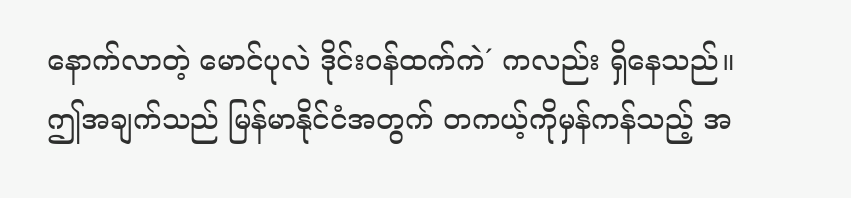နောက်လာတဲ့ မောင်ပုလဲ ဒိုင်းဝန်ထက်ကဲ´ ကလည်း ရှိနေသည်။ ဤအချက်သည် မြန်မာနိုင်ငံအတွက် တကယ့်ကိုမှန်ကန်သည့် အ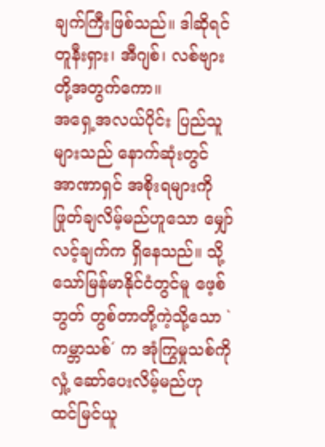ချက်ကြီးဖြစ်သည်။ ဒါဆိုရင် တူနီးရှား၊ အီဂျစ်၊ လစ်ဗျား တို့အတွက်ကော။
အရှေ့အလယ်ပိုင်း ပြည်သူများသည် နောက်ဆုံးတွင် အာဏာရှင် အစိုးရများကို ဖြုတ်ချလိမ့်မည်ဟူသော မျှော်လင့်ချက်က ရှိနေသည်။ သို့သော်မြန်မာနိုင်ငံတွင်မူ ဖေ့စ်ဘွတ် တွစ်တာတို့ကဲ့သို့သော `ကမ္ဘာသစ်´ က အုံကြွမှုသစ်ကို လှုံ့ ဆော်ပေးလိမ့်မည်ဟု ထင်မြင်ယူ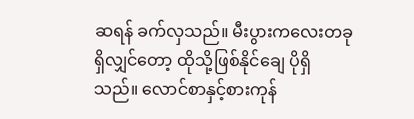ဆရန် ခက်လှသည်။ မီးပွားကလေးတခုရှိလျှင်တော့ ထိုသို့ဖြစ်နိုင်ချေ ပိုရှိသည်။ လောင်စာနှင့်စားကုန်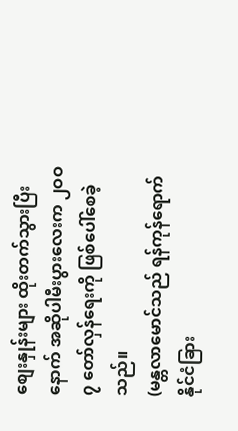စျေးနှုန်းများ ထိုးတက်သွားပြီး နောက် အဆိုပါမီးပွားလေးက ၂ဝဝ၇ တော်လှန်ရေးကို ဖြစ်ပေါ်စေခဲ့သည်။
(မန္တလာမောင်သည် ရန်ကုန်ရောက် နိုင်ငံခြား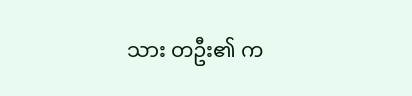သား တဦး၏ က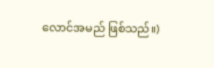လောင်အမည် ဖြစ်သည်။)